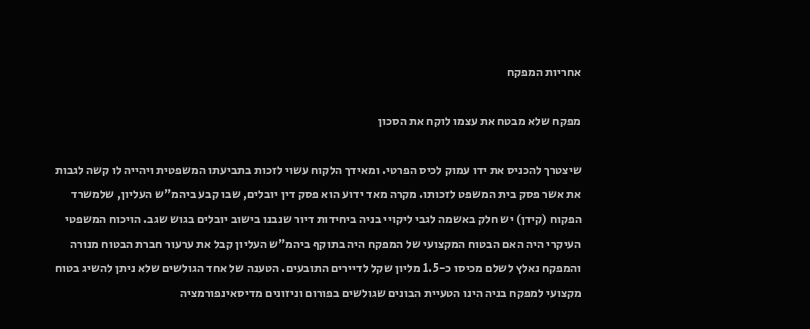אחריות המפקח

מפקח שלא מבטח את עצמו לוקח את הסכון

שיצטרך להכניס את ידו עמוק לכיס הפרטי. ומאידך הלקוח עשוי לזכות בתביעתו המשפטית ויהייה לו קשה לגבות את אשר פסק בית המשפט לזכותו. מקרה מאד ידוע הוא פסק דין יובלים, שבו קבע ביהמ"ש העליון, שלמשרד הפקוח (קידן) יש חלק באשמה לגבי ליקויי בניה ביחידות דיור שנבנו בישוב יובלים בגוש שגב. הויכוח המשפטי העיקרי היה האם הבטוח המקצועי של המפקח היה בתוקף ביהמ"ש העליון קבל את ערעור חברת הבטוח מנורה והמפקח נאלץ לשלם מכיסו כ-1.5 מליון שקל לדיירים התובעים. הטענה של אחד הגולשים שלא ניתן להשיג בטוח מקצועי למפקח בניה הינו הטעיית הבונים שגולשים בפורום וניזונים מדיסאינפורמציה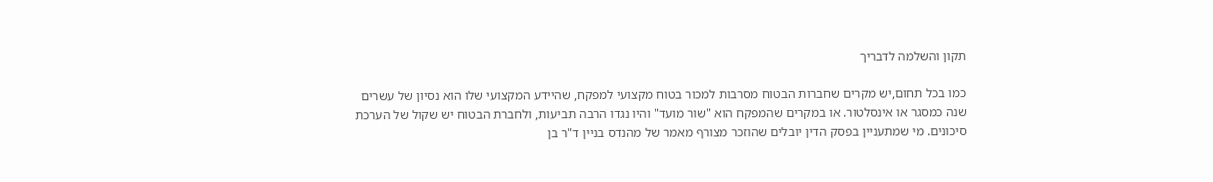תקון והשלמה לדבריך

כמו בכל תחום,יש מקרים שחברות הבטוח מסרבות למכור בטוח מקצועי למפקח, שהיידע המקצועי שלו הוא נסיון של עשרים שנה כמסגר או אינסלטור. או במקרים שהמפקח הוא "שור מועד" והיו נגדו הרבה תביעות, ולחברת הבטוח יש שקול של הערכת סיכונים. מי שמתעניין בפסק הדין יובלים שהוזכר מצורף מאמר של מהנדס בניין ד"ר בן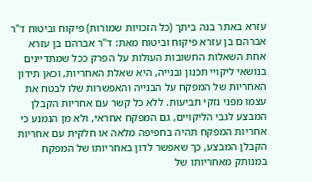עזרא באתר בנה ביתך (כל הזכויות שמורות) פיקוח וביטוח ד"ר אברהם בן עזרא פיקוח וביטוח מאת: ד"ר אברהם בן עזרא אחת השאלות החשובות העולות על הפרק ככל שמתדיינים בנושאי ליקויי תכנון ובנייה, היא שאלת האחריות, וכאן תידון האחריות של המפקח על הבנייה והאפשרות שלו לבטח את עצמו מפני נזקי תביעות. ללא כל קשר עם אחריות הקבלן המבצע לגבי הליקויים, גם המפקח אחראי, ולא מן הנמנע כי אחריות המפקח תהיה בחפיפה מלאה או חלקית עם אחריות הקבלן המבצע, כך שאפשר לדון באחריותו של המפקח במנותק מאחריותו של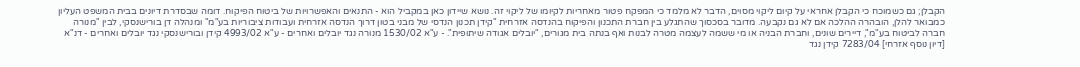הקבלן; גם כשמוכח כי הקבלן אחראי על קיום ליקוי מסוים, הדבר לא מלמד כי המפקח פטור מאחריות לקיומו של ליקוי זה. נושא שיידון כאן במקביל הוא - התנאים והאפשרויות של ביטוח הפיקוח. דומה שבסדרת דיונים בבית המשפט העליון כמבואר להלן, הובהרה ההלכה אם לא גם נקבעה. מדובר בסכסוך שהתגלע בין חברת התכנון והפיקוח בהנדסה אזרחית "קידן תכנון הנדסי של מבני בטון דרוך הנדסה אזרחית ועבודות ציבוריות בע"מ" ומנהלה דן בורישנסקי, לבין "מנורה חברה לביטוח בע"מ", דיירים שונים, וחברת הבניה או מי ששמה לעצמה מטרה לבנות ואף בנתה בית מגורים, "יובלים אגודה שיתופית". - ע"א 1530/02 מנורה נגד יובלים ואחרים - ע"א 4993/02 קידן ובורישנסקי נגד יובלים ואחרים - דנ"א [דיון נוסף אזרחי] 7283/04 קידן נגד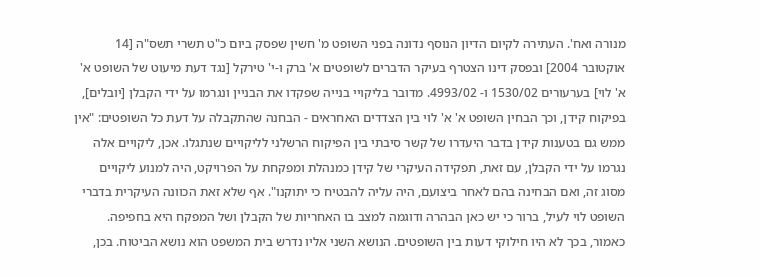מנורה ואח'. העתירה לקיום הדיון הנוסף נדונה בפני השופט מ' חשין שפסק ביום כ"ט תשרי תשס"ה [14 אוקטובר 2004] ובפסק דינו הצטרף בעיקר הדברים לשופטים א' ברק ו-י' טירקל [נגד דעת מיעוט של השופט א' א' לוי] בערעורים 1530/02 ו- 4993/02. מדובר בליקויי בנייה שפקדו את הבניין ונגרמו על ידי הקבלן [יובלים], בפיקוח קידן, וכך הבחין השופט א' א' לוי בין הצדדים האחראים - הבחנה שהתקבלה על דעת כל השופטים: "אין ממש גם בטענות קידן בדבר היעדרו של קשר סיבתי בין הפיקוח הרשלני לליקויים שנתגלו. אכן, ליקויים אלה נגרמו על ידי הקבלן, עם זאת, תפקידה העיקרי של קידן כמנהלת ומפקחת על הפרויקט, היה למנוע ליקויים מסוג זה, ואם הבחינה בהם לאחר ביצועם, היה עליה להבטיח כי יתוקנו". אף שלא זאת הכוונה העיקרית בדברי השופט לוי לעיל, ברור כי יש כאן הבהרה ודוגמה למצב בו האחריות של הקבלן ושל המפקח היא בחפיפה. כאמור, בכך לא היו חילוקי דעות בין השופטים. הנושא השני אליו נדרש בית המשפט הוא נושא הביטוח. בכן,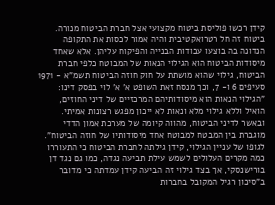קידן רכשו פוליסת ביטוח מקצועי אצל חברת הביטוח מנורה. ביטוח זה חל רטרואקטיבית והיה אמור לכסות את התקופה הנדונה בה בוצעו עבודות הבנייה והפיקוח עליהן. אלא שאחד מיסודות הביטוח הוא הגילוי הנאות של המבוטח כלפי חברת הביטוח, גילוי שהוא מושתת על חוק חוזה הביטוח תשמ"א - 1971 סעיפים 6 ו- 7, וכך מנסח זאת השופט א' א' לוי בפסק דינו: "הגילוי הנאות הוא מיסודותיהם המרכזיים של דיני החוזים, הואיל וללא גילוי מלא ונאות לא ייכון מפגש רצונות אמיתי. ובאשר לדיני הביטוח, מהווה קיומה של מערכת אמון הדדי מוגברת בין המבטח למבוטח אחד מיסודותיו של חוזה הביטוח". לגופו של עניין הגילוי, קידן גילתה לחברת הביטוח כי התעוררו כמה מקרים העלולים לשמש עילת תביעה נגדה, כמו גם נגד דן בורישנסקי, אך בצד גילוי זה הביעה קידן עמדתה כי מדובר ב"סיכון רגיל המקובל בחברות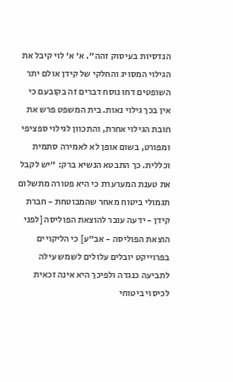הנדסיות בעיסוק זהה". א' א' לוי קיבל את הגילוי המסויג והחלקי של קידן אולם יתר השופטים דחו נוסח דברים זה בקובעם כי אין בכך גילוי נאות. בית המשפט פרש את חובת הגילוי אחרת, והתכוון לגילוי ספציפי ומפורט, בשום אופן לא לאמירה סתמית וכללית. כך התבטא הנשיא ברק: "יש לקבל את טענת המערערת כי היא פטורה מתשלום תגמולי ביטוח מאחר שהמבוטחת - חברת קידן - ידעה עובר להוצאת הפוליסה [לפני הוצאת הפוליסה - אב"ע] כי הליקויים בפרוייקט יובלים עלולים לשמש עילה לתביעה כנגדה ולפיכך היא אינה זכאית לכיסוי ביטוחי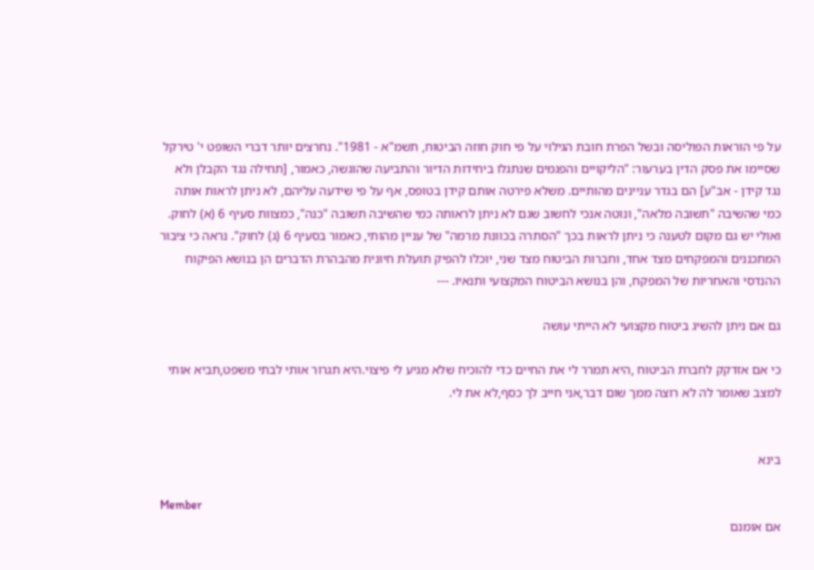על פי הוראות הפוליסה ובשל הפרת חובת הגילוי על פי חוק חוזה הביטוח, תשמ"א - 1981". נחרצים יותר דברי השופט י' טירקל שסיימו את פסק הדין בערעור: "הליקויים והפגמים שנתגלו ביחידות הדיור והתביעה שהוגשה, כאמור, [תחילה נגד הקבלן ולא נגד קידן - אב"ע] הם בגדר עניינים מהותיים. משלא פירטה אותם קידן בטופס, אף על פי שידעה עליהם, לא ניתן לראות אותה כמי שהשיבה "תשובה מלאה", ונוטה אנכי לחשוב שגם לא ניתן לראותה כמי שהשיבה תשובה "כנה", כמצוות סעיף 6 (א) לחוק. ואולי יש גם מקום לטענה כי ניתן לראות בכך "הסתרה בכוונת מרמה" של עניין מהותי, כאמור בסעיף 6 (ג) לחוק". נראה כי ציבור המתכננים והמפקחים מצד אחד, וחברות הביטוח מצד שני, יוכלו להפיק תועלת חיונית מהבהרת הדברים הן בנושא הפיקוח ההנדסי והאחריות של המפקח, והן בנושא הביטוח המקצועי ותנאיו. ---

גם אם ניתן להשיג ביטוח מקצועי לא הייתי עושה

כי אם אזדקק לחברת הביטוח ,היא תמרר לי את החיים כדי להוכיח שלא מגיע לי פיצוי.היא תגרור אותי לבתי משפט,תביא אותי למצב שאומר לה לא רוצה ממך שום דבר,אני חייב לך כסף,לא את לי.


בינא

Member
אם אומנם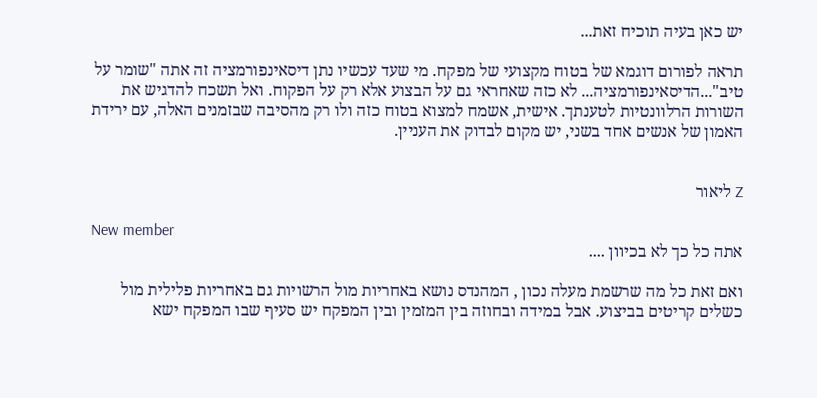יש כאן בעיה תוכיח זאת...

תראה לפורום דוגמא של בטוח מקצועי של מפקח. מי שעד עכשיו נתן דיסאינפורמציה זה אתה "שומר על טיב"...הדיסאינפורמציה... לא כזה שאחראי גם על הבצוע אלא רק על הפקוח. ואל תשכח להדגיש את השורות הרלוונטיות לטענתך. אישית, אשמח למצוא בטוח כזה ולו רק מהסיבה שבזמנים האלה, עם ירידת האמון של אנשים אחד בשני, יש מקום לבדוק את העניין.


Z ליאור

New member
אתה כל כך לא בכיוון ....

ואם זאת כל מה שרשמת מעלה נכון , המהנדס נושא באחריות מול הרשויות גם באחריות פלילית מול כשלים קריטים בביצוע. אבל במידה ובחוזה בין המזמין ובין המפקח יש סעיף שבו המפקח ישא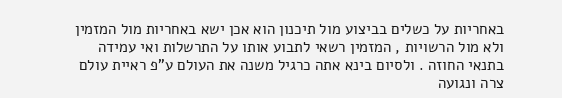באחריות על כשלים בביצוע מול תיכנון הוא אכן ישא באחריות מול המזמין ולא מול הרשויות , המזמין רשאי לתבוע אותו על התרשלות ואי עמידה בתנאי החוזה . ולסיום בינא אתה כרגיל משנה את העולם ע"פ ראיית עולם צרה ונגועה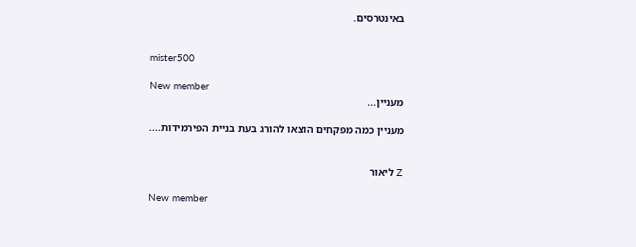באינטרסים.


mister500

New member
מעניין...

מעניין כמה מפקחים הוצאו להורג בעת בניית הפירמידות....


Z ליאור

New member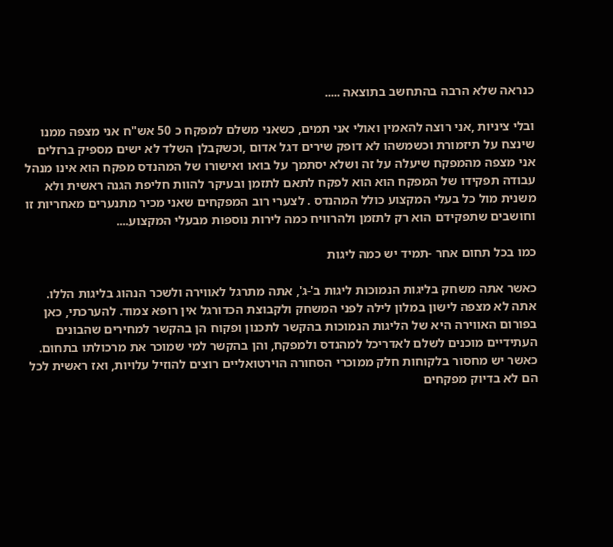כנראה שלא הרבה בהתחשב בתוצאה .....

ובלי ציניות ,אני רוצה להאמין ואולי אני תמים, כשאני משלם למפקח כ 50 אש"ח אני מצפה ממנו שינצח על תיזמורת וכשמשהו לא דופק שירים דגל אדום ,וכשקבלן השלד לא ישים מספיק ברזלים אני מצפה מהמפקח שיעלה על זה ושלא יסתמך על בואו ואישורו של המהנדס מפקח הוא אינו מנהל עבודה תפקידו של המפקח הוא הוא לפקח לתאם לתזמן ובעיקר להוות חליפת הגנה ראשית ולא משנית מול כל בעלי המקצוע כולל המהנדס . לצערי רוב המפקחים שאני מכיר מתנערים מאחריות זו וחושבים שתפקידם הוא רק לתזמן ולהרוויח כמה לירות נוספות מבעלי המקצוע....

כמו בכל תחום אחר -תמיד יש כמה ליגות

כאשר אתה משחק בליגות הנמוכות ליגות ב'-ג', אתה מתרגל לאווירה ולשכר הנהוג בליגות הללו. אתה לא מצפה לישון במלון לילה לפני המשחק ולקבוצת הכדורגל אין רופא צמוד. להערכתי, כאן בפורום האווירה היא של הליגות הנמוכות בהקשר לתכנון ופקוח הן בהקשר למחירים שהבונים העתידיים מוכנים לשלם לאדריכל למהנדס ולמפקח, והן בהקשר למי שמוכר את מרכולתו בתחום. כאשר יש מחסור בלקוחות חלק ממוכרי הסחורה הוירטואליים רוצים להוזיל עלויות, ואז ראשית לכל הם לא בדיוק מפקחים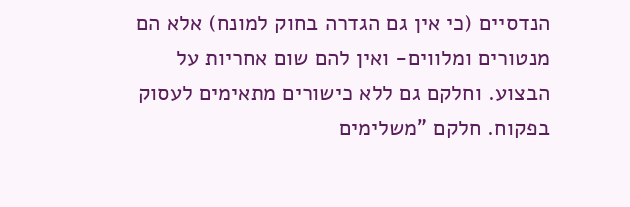הנדסיים (כי אין גם הגדרה בחוק למונח) אלא הם מנטורים ומלווים- ואין להם שום אחריות על הבצוע. וחלקם גם ללא כישורים מתאימים לעסוק בפקוח. חלקם "משלימים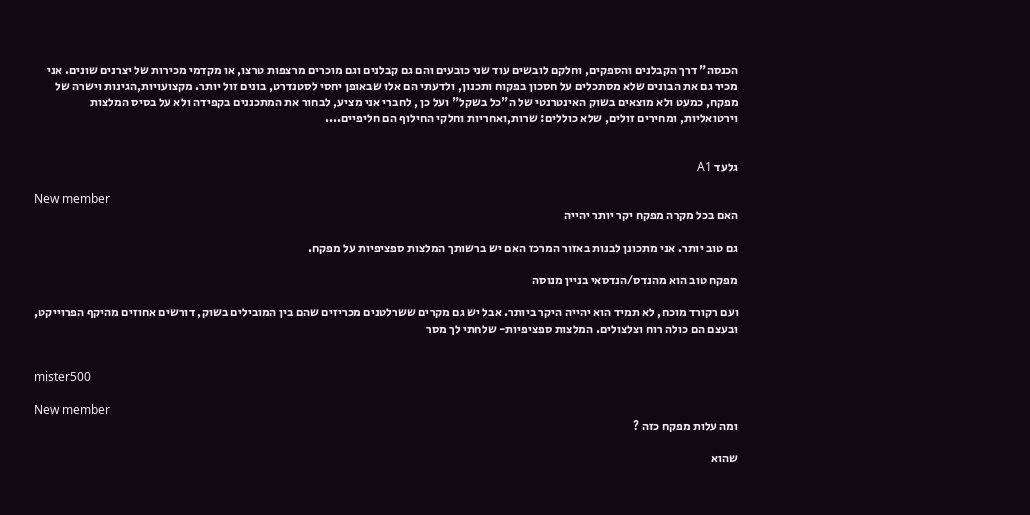הכנסה" דרך הקבלנים והספקים, וחלקם לובשים עוד שני כובעים והם גם קבלנים וגם מוכרים מרצפות טרצו, או מקדמי מכירות של יצרנים שונים. אני מכיר גם את הבונים שלא מסתכלים על חסכון בפקוח ותכנון, ולדעתי הם אלו שבאופן יחסי לסטנדרט, בונים זול יותר. מקצועויות,הגינות וישרה של מפקח, כמעט ולא מוצאים בשוק האינטרנטי של ה"כל בשקל" ועל כן , לחברי אני מציע, לבחור את המתכננים בקפידה ולא על בסיס המלצות וירטואליות, ומחירים זולים, שלא כוללים: שרות,ואחריות וחלקי החילוף הם חליפיים....


גלעד A1

New member
האם בכל מקרה מפקח יקר יותר יהייה

גם טוב יותר. אני מתכונן לבנות באזור המרכז האם יש ברשותך המלצות ספציפיות על מפקח.

מפקח טוב הוא מהנדס/הנדסאי בניין מנוסה

ועם רקורד מוכח, לא תמיד הוא יהייה היקר ביותר. אבל יש גם מקרים ששרלטנים מכריזים שהם בין המובילים בשוק, דורשים אחוזים מהיקף הפרוייקט, ובעצם הם כולה רוח וצלצולים. המלצות ספציפיות- שלחתי לך מסר


mister500

New member
ומה עלות מפקח כזה ?

שהוא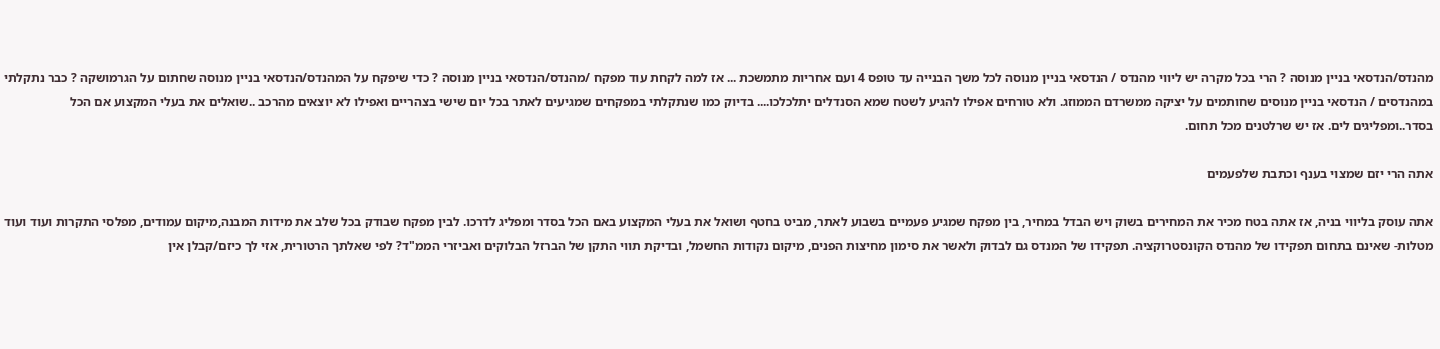מהנדס/הנדסאי בניין מנוסה ? הרי בכל מקרה יש ליווי מהנדס / הנדסאי בניין מנוסה לכל משך הבנייה עד טופס 4 ועם אחריות מתמשכת ... אז למה לקחת עוד מפקח /מהנדס/הנדסאי בניין מנוסה ? כדי שיפקח על המהנדס/הנדסאי בניין מנוסה שחתום על הגרמושקה ? כבר נתקלתי במהנדסים / הנדסאי בניין מנוסים שחותמים על יציקה ממשרדם הממוזג. ולא טורחים אפילו להגיע לשטח שמא הסנדלים יתלכלכו.... בדיוק כמו שנתקלתי במפקחים שמגיעים לאתר בכל יום שישי בצהריים ואפילו לא יוצאים מהרכב ..שואלים את בעלי המקצוע אם הכל בסדר..ומפליגים לים. אז יש שרלטנים מכל תחום.

אתה הרי יזם שמצוי בענף וכתבת שלפעמים

אתה עוסק בליווי בניה, אז אתה בטח מכיר את המחירים בשוק ויש הבדל במחיר, בין מפקח שמגיע פעמיים בשבוע לאתר, מביט בחטף ושואל את בעלי המקצוע באם הכל בסדר ומפליג לדרכו. לבין מפקח שבודק בכל שלב את מידות המבנה,מיקום עמודים, מפלסי התקרות ועוד ועוד מטלות- שאינם בתחום תפקידו של מהנדס הקונסטרוקציה. תפקידו של המנדס גם לבדוק ולאשר את סימון מחיצות הפנים, מיקום נקודות החשמל, ובדיקת תווי התקן של הברזל הבלוקים ואביזרי הממ"ד? לפי שאלתך הרטורית, אזי לך כיזם/קבלן אין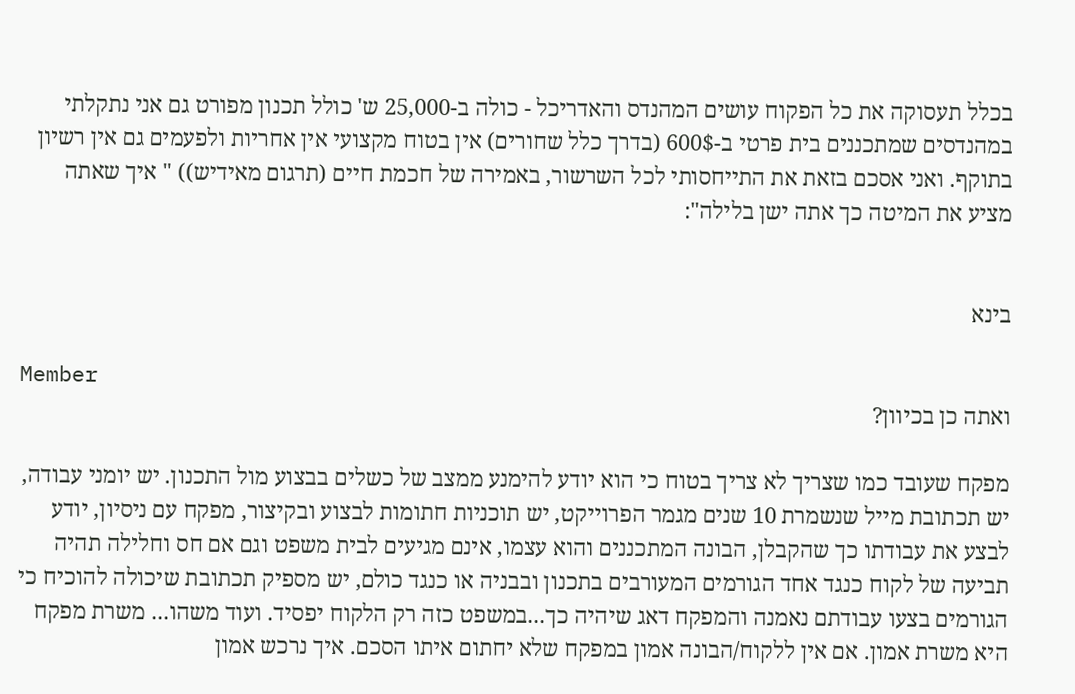בכלל תעסוקה את כל הפקוח עושים המהנדס והאדריכל - כולה ב-25,000 ש' כולל תכנון מפורט גם אני נתקלתי במהנדסים שמתכננים בית פרטי ב-600$ (בדרך כלל שחורים) אין בטוח מקצועי אין אחריות ולפעמים גם אין רשיון בתוקף. ואני אסכם בזאת את התייחסותי לכל השרשור, באמירה של חכמת חיים (תרגום מאידיש)) " איך שאתה מציע את המיטה כך אתה ישן בלילה":


בינא

Member
ואתה כן בכיוון?

מפקח שעובד כמו שצריך לא צריך בטוח כי הוא יודע להימנע ממצב של כשלים בבצוע מול התכנון. יש יומני עבודה, יש תכתובת מייל שנשמרת 10 שנים מגמר הפרוייקט, יש תוכניות חתומות לבצוע ובקיצור, מפקח עם ניסיון, יודע לבצע את עבודתו כך שהקבלן, הבונה המתכננים והוא עצמו, אינם מגיעים לבית משפט וגם אם חס וחלילה תהיה תביעה של לקוח כנגד אחד הגורמים המעורבים בתכנון ובבניה או כנגד כולם, יש מספיק תכתובת שיכולה להוכיח כי הגורמים בצעו עבודתם נאמנה והמפקח דאג שיהיה כך...במשפט כזה רק הלקוח יפסיד. ועוד משהו... משרת מפקח היא משרת אמון. אם אין ללקוח/הבונה אמון במפקח שלא יחתום איתו הסכם. איך נרכש אמון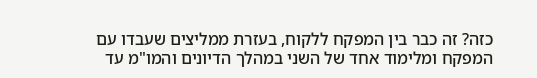כזה? זה כבר בין המפקח ללקוח, בעזרת ממליצים שעבדו עם המפקח ומלימוד אחד של השני במהלך הדיונים והמו"מ עד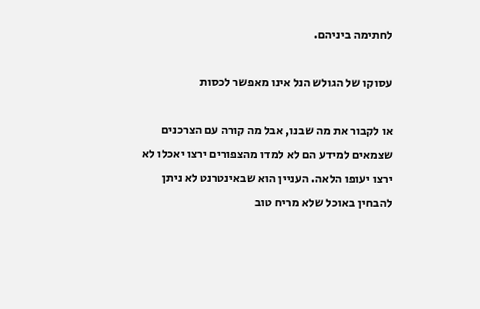לחתימה ביניהם.

עסוקו של הגולש הנל אינו מאפשר לכסות

או לקבור את מה שבנו, אבל מה קורה עם הצרכנים שצמאים למידע הם לא למדו מהצפורים ירצו יאכלו לא ירצו יעופו הלאה. העניין הוא שבאינטרנט לא ניתן להבחין באוכל שלא מריח טוב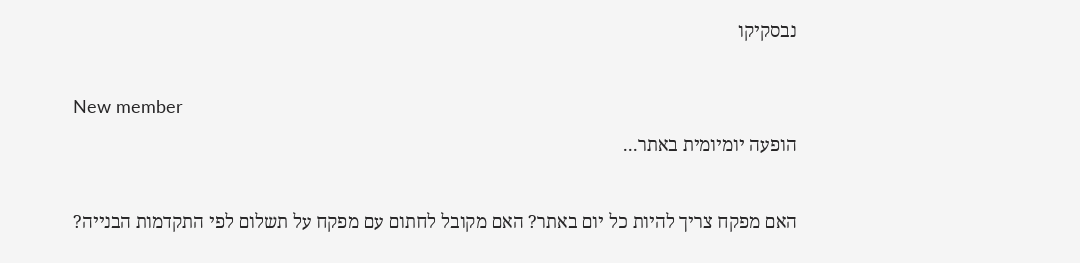נבסקיקו

New member
הופעה יומיומית באתר...

האם מפקח צריך להיות כל יום באתר? האם מקובל לחתום עם מפקח על תשלום לפי התקדמות הבנייה?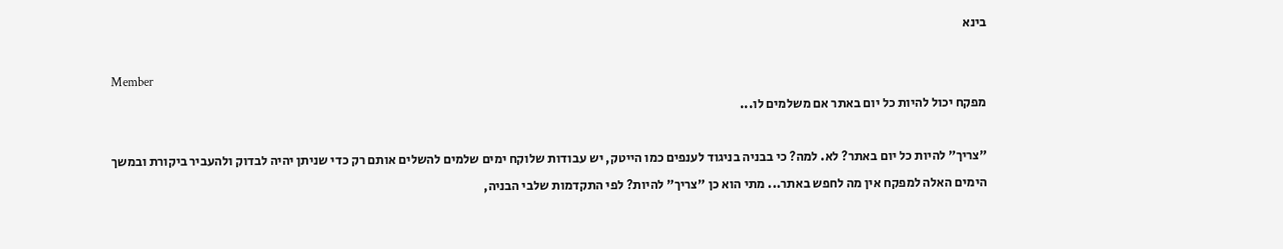בינא

Member
מפקח יכול להיות כל יום באתר אם משלמים לו...

"צריך" להיות כל יום באתר? לא. למה? כי בבניה בניגוד לענפים כמו הייטק, יש עבודות שלוקח ימים שלמים להשלים אותם רק כדי שניתן יהיה לבדוק ולהעביר ביקורת ובמשך הימים האלה למפקח אין מה לחפש באתר... מתי הוא כן "צריך" להיות? לפי התקדמות שלבי הבניה,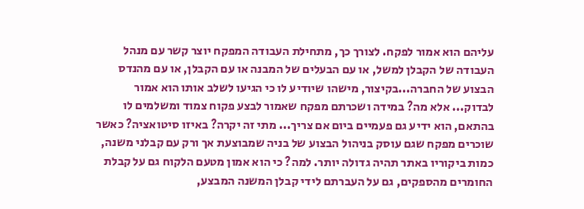עליהם הוא אמור לפקח. לצורך כך, מתחילת העבודה המפקח יוצר קשר עם מנהל העבודה של הקבלן למשל, או עם הבעלים של המבנה או עם הקבלן, או עם מהנדס הבצוע של החברה...בקיצור, מישהו שיודיע לו כי הגיעו לשלב אותו הוא אמור לבדוק... אלא מה? במידה ושכרתם מפקח שאמור לבצע פקוח צמוד ומשלמים לו בהתאם, הוא ידיע גם פעמיים ביום אם צריך... מתי זה יקרה? באיזו סיטואציה? כאשר שוכרים מפקח שגם עוסק בניהול הבצוע של בניה שמבוצעת אך ורק עם קבלני משנה, כמות ביקוריו באתר תהיה גדולה יותר. למה? כי הוא אמון מטעם הלקוח גם על קבלת החומרים מהספקים, גם על העברתם לידי קבלן המשנה המבצע,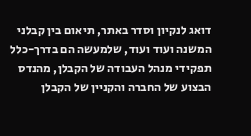דואג לנקיון וסדר באתר, תיאום בין קבלני המשנה ועוד ועוד, שלמעשה הם בדרך-כלל תפקידי מנהל העבודה של הקבלן, מהנדס הבצוע של החברה והקניין של הקבלן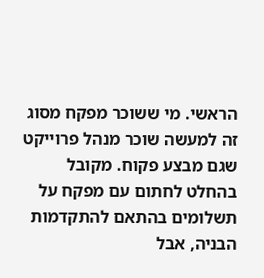הראשי. מי ששוכר מפקח מסוג זה למעשה שוכר מנהל פרוייקט שגם מבצע פקוח. מקובל בהחלט לחתום עם מפקח על תשלומים בהתאם להתקדמות הבניה, אבל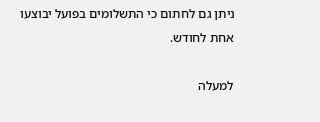ניתן גם לחתום כי התשלומים בפועל יבוצעו אחת לחודש.

למעלה